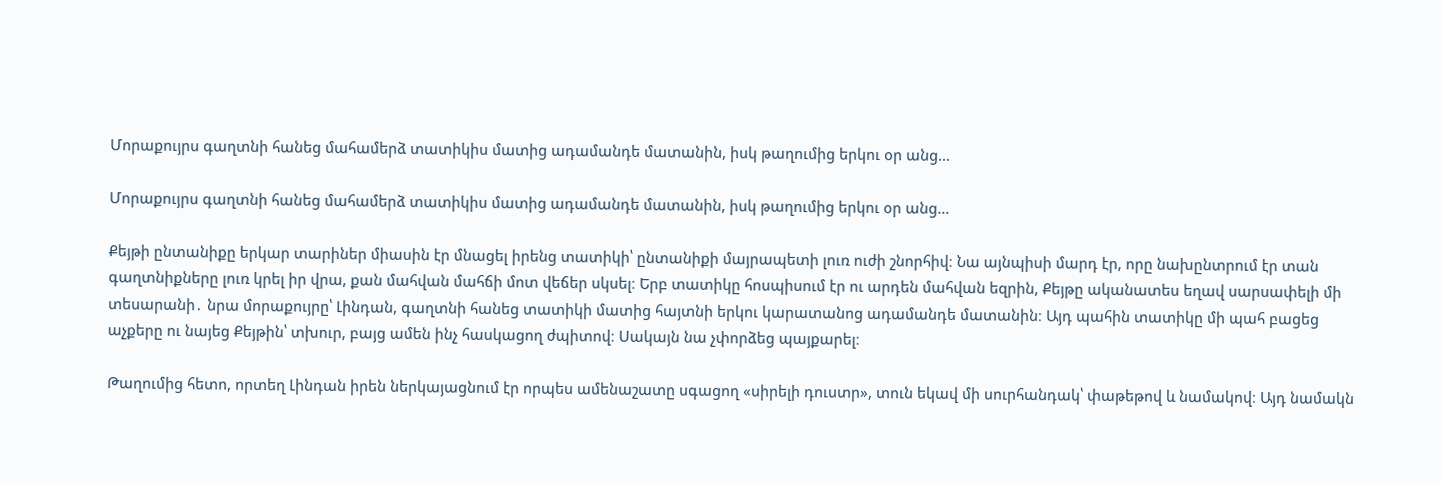Մորաքույրս գաղտնի հանեց մահամերձ տատիկիս մատից ադամանդե մատանին, իսկ թաղումից երկու օր անց…

Մորաքույրս գաղտնի հանեց մահամերձ տատիկիս մատից ադամանդե մատանին, իսկ թաղումից երկու օր անց…

Քեյթի ընտանիքը երկար տարիներ միասին էր մնացել իրենց տատիկի՝ ընտանիքի մայրապետի լուռ ուժի շնորհիվ։ Նա այնպիսի մարդ էր, որը նախընտրում էր տան գաղտնիքները լուռ կրել իր վրա, քան մահվան մահճի մոտ վեճեր սկսել։ Երբ տատիկը հոսպիսում էր ու արդեն մահվան եզրին, Քեյթը ականատես եղավ սարսափելի մի տեսարանի․ նրա մորաքույրը՝ Լինդան, գաղտնի հանեց տատիկի մատից հայտնի երկու կարատանոց ադամանդե մատանին։ Այդ պահին տատիկը մի պահ բացեց աչքերը ու նայեց Քեյթին՝ տխուր, բայց ամեն ինչ հասկացող ժպիտով։ Սակայն նա չփորձեց պայքարել։

Թաղումից հետո, որտեղ Լինդան իրեն ներկայացնում էր որպես ամենաշատը սգացող «սիրելի դուստր», տուն եկավ մի սուրհանդակ՝ փաթեթով և նամակով։ Այդ նամակն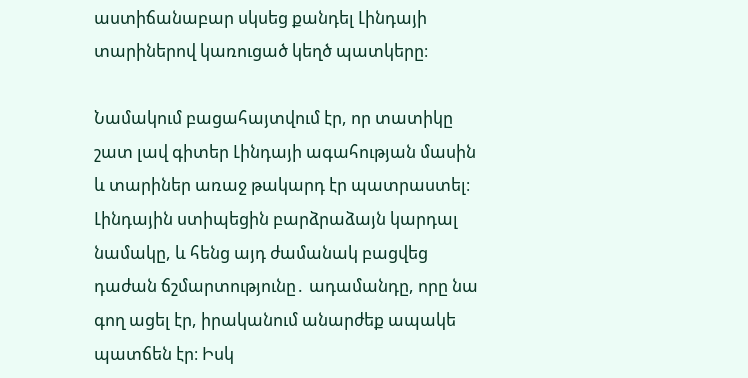աստիճանաբար սկսեց քանդել Լինդայի տարիներով կառուցած կեղծ պատկերը։

Նամակում բացահայտվում էր, որ տատիկը շատ լավ գիտեր Լինդայի ագահության մասին և տարիներ առաջ թակարդ էր պատրաստել։ Լինդային ստիպեցին բարձրաձայն կարդալ նամակը, և հենց այդ ժամանակ բացվեց դաժան ճշմարտությունը․ ադամանդը, որը նա գող ացել էր, իրականում անարժեք ապակե պատճեն էր։ Իսկ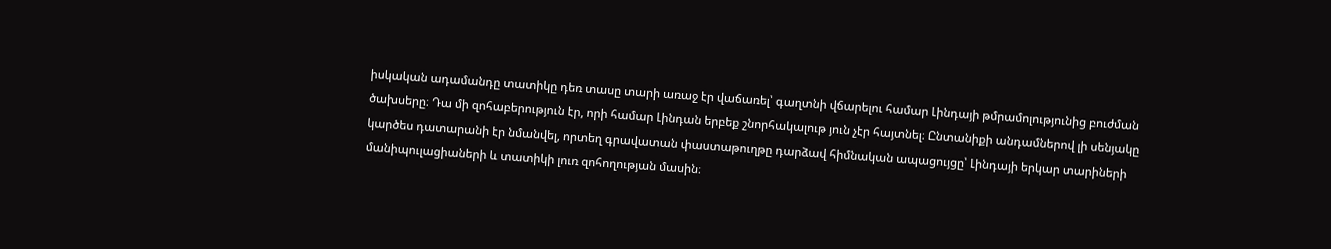իսկական ադամանդը տատիկը դեռ տասը տարի առաջ էր վաճառել՝ գաղտնի վճարելու համար Լինդայի թմրամոլությունից բուժման ծախսերը։ Դա մի զոհաբերություն էր, որի համար Լինդան երբեք շնորհակալութ յուն չէր հայտնել։ Ընտանիքի անդամներով լի սենյակը կարծես դատարանի էր նմանվել, որտեղ գրավատան փաստաթուղթը դարձավ հիմնական ապացույցը՝ Լինդայի երկար տարիների մանիպուլացիաների և տատիկի լուռ զոհողության մասին։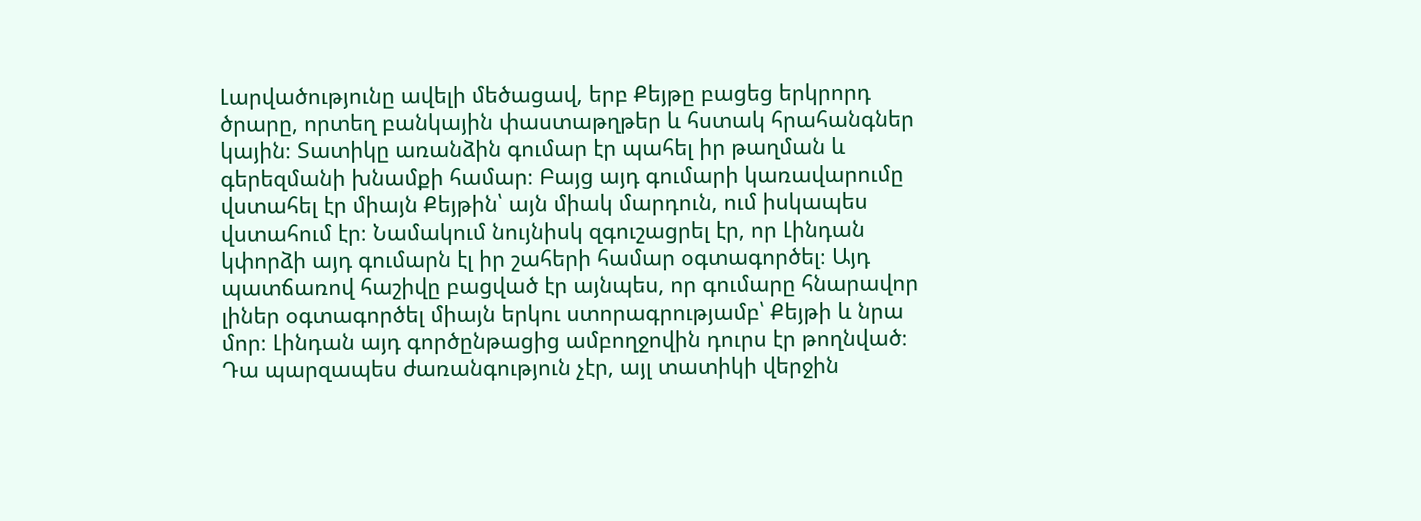Լարվածությունը ավելի մեծացավ, երբ Քեյթը բացեց երկրորդ ծրարը, որտեղ բանկային փաստաթղթեր և հստակ հրահանգներ կային։ Տատիկը առանձին գումար էր պահել իր թաղման և գերեզմանի խնամքի համար։ Բայց այդ գումարի կառավարումը վստահել էր միայն Քեյթին՝ այն միակ մարդուն, ում իսկապես վստահում էր։ Նամակում նույնիսկ զգուշացրել էր, որ Լինդան կփորձի այդ գումարն էլ իր շահերի համար օգտագործել։ Այդ պատճառով հաշիվը բացված էր այնպես, որ գումարը հնարավոր լիներ օգտագործել միայն երկու ստորագրությամբ՝ Քեյթի և նրա մոր։ Լինդան այդ գործընթացից ամբողջովին դուրս էր թողնված։ Դա պարզապես ժառանգություն չէր, այլ տատիկի վերջին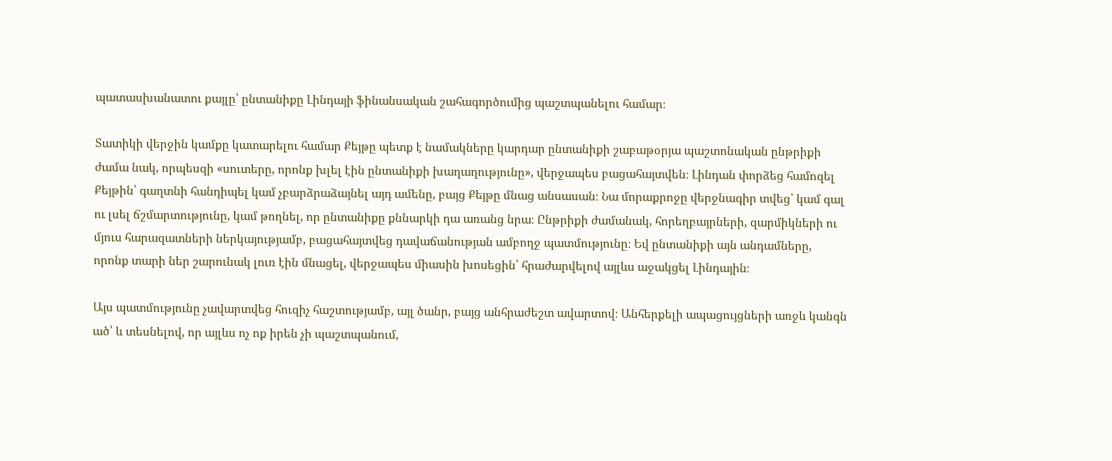պատասխանատու քայլը՝ ընտանիքը Լինդայի ֆինանսական շահագործումից պաշտպանելու համար։

Տատիկի վերջին կամքը կատարելու համար Քեյթը պետք է նամակները կարդար ընտանիքի շաբաթօրյա պաշտոնական ընթրիքի ժամա նակ, որպեսզի «սուտերը, որոնք խլել էին ընտանիքի խաղաղությունը», վերջապես բացահայտվեն։ Լինդան փորձեց համոզել Քեյթին՝ գաղտնի հանդիպել կամ չբարձրաձայնել այդ ամենը, բայց Քեյթը մնաց անսասան։ Նա մորաքրոջը վերջնագիր տվեց՝ կամ գալ ու լսել ճշմարտությունը, կամ թողնել, որ ընտանիքը քննարկի դա առանց նրա։ Ընթրիքի ժամանակ, հորեղբայրների, զարմիկների ու մյուս հարազատների ներկայությամբ, բացահայտվեց դավաճանության ամբողջ պատմությունը։ Եվ ընտանիքի այն անդամները, որոնք տարի ներ շարունակ լուռ էին մնացել, վերջապես միասին խոսեցին՝ հրաժարվելով այլևս աջակցել Լինդային։

Այս պատմությունը չավարտվեց հուզիչ հաշտությամբ, այլ ծանր, բայց անհրաժեշտ ավարտով։ Անհերքելի ապացույցների առջև կանգն ած՝ և տեսնելով, որ այլևս ոչ ոք իրեն չի պաշտպանում,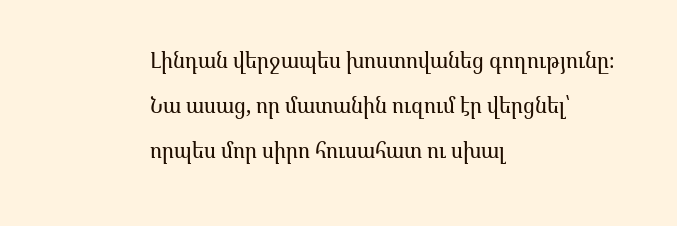Լինդան վերջապես խոստովանեց գողությունը։ Նա ասաց, որ մատանին ուզում էր վերցնել՝ որպես մոր սիրո հուսահատ ու սխալ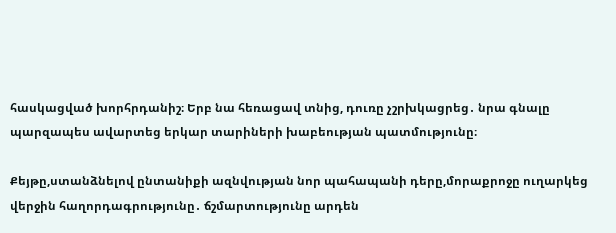հասկացված խորհրդանիշ։ Երբ նա հեռացավ տնից, դուռը չշրխկացրեց․ նրա գնալը պարզապես ավարտեց երկար տարիների խաբեության պատմությունը։

Քեյթը,ստանձնելով ընտանիքի ազնվության նոր պահապանի դերը,մորաքրոջը ուղարկեց վերջին հաղորդագրությունը․ ճշմարտությունը արդեն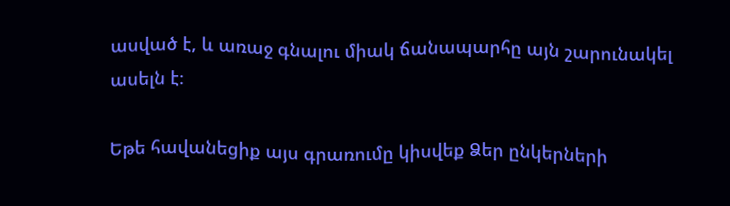ասված է, և առաջ գնալու միակ ճանապարհը այն շարունակել ասելն է։

Եթե հավանեցիք այս գրառումը կիսվեք Ձեր ընկերների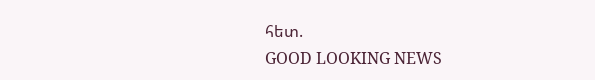հետ.
GOOD LOOKING NEWS